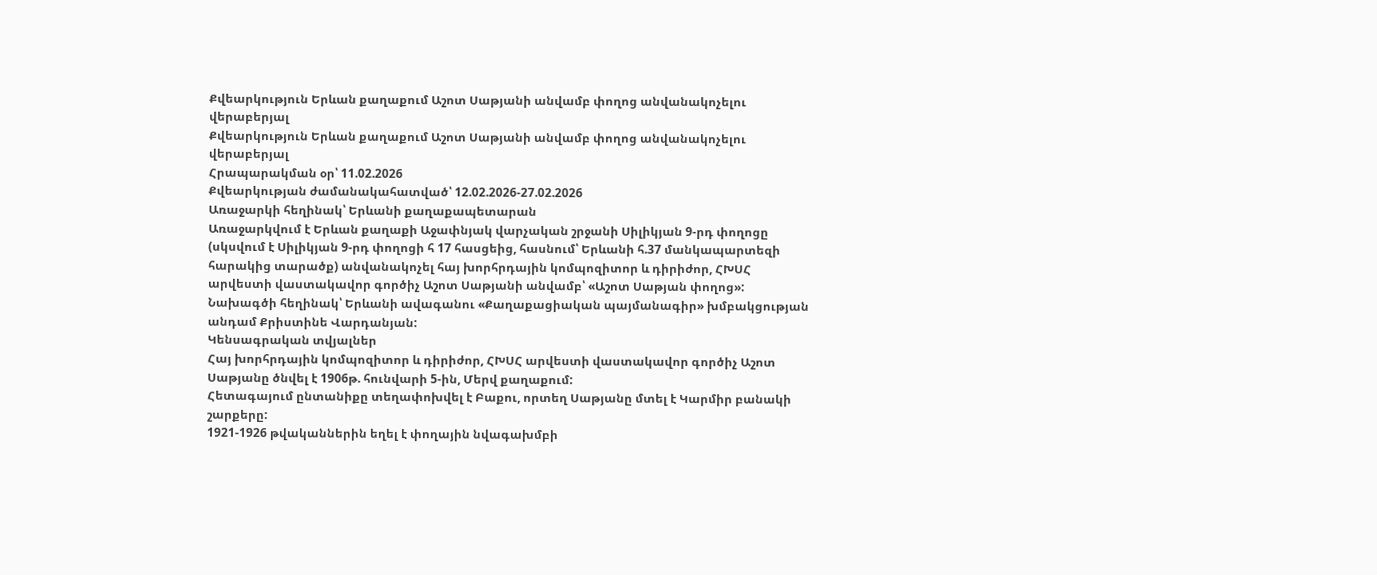Քվեարկություն Երևան քաղաքում Աշոտ Սաթյանի անվամբ փողոց անվանակոչելու վերաբերյալ
Քվեարկություն Երևան քաղաքում Աշոտ Սաթյանի անվամբ փողոց անվանակոչելու վերաբերյալ
Հրապարակման օր՝ 11.02.2026
Քվեարկության ժամանակահատված՝ 12.02.2026-27.02.2026
Առաջարկի հեղինակ՝ Երևանի քաղաքապետարան
Առաջարկվում է Երևան քաղաքի Աջափնյակ վարչական շրջանի Սիլիկյան 9-րդ փողոցը (սկսվում է Սիլիկյան 9-րդ փողոցի հ 17 հասցեից, հասնում՝ Երևանի հ.37 մանկապարտեզի հարակից տարածք) անվանակոչել հայ խորհրդային կոմպոզիտոր և դիրիժոր, ՀԽՍՀ արվեստի վաստակավոր գործիչ Աշոտ Սաթյանի անվամբ՝ «Աշոտ Սաթյան փողոց»:
Նախագծի հեղինակ՝ Երևանի ավագանու «Քաղաքացիական պայմանագիր» խմբակցության անդամ Քրիստինե Վարդանյան:
Կենսագրական տվյալներ
Հայ խորհրդային կոմպոզիտոր և դիրիժոր, ՀԽՍՀ արվեստի վաստակավոր գործիչ Աշոտ Սաթյանը ծնվել է 1906թ. հունվարի 5-ին, Մերվ քաղաքում:
Հետագայում ընտանիքը տեղափոխվել է Բաքու, որտեղ Սաթյանը մտել է Կարմիր բանակի շարքերը:
1921-1926 թվականներին եղել է փողային նվագախմբի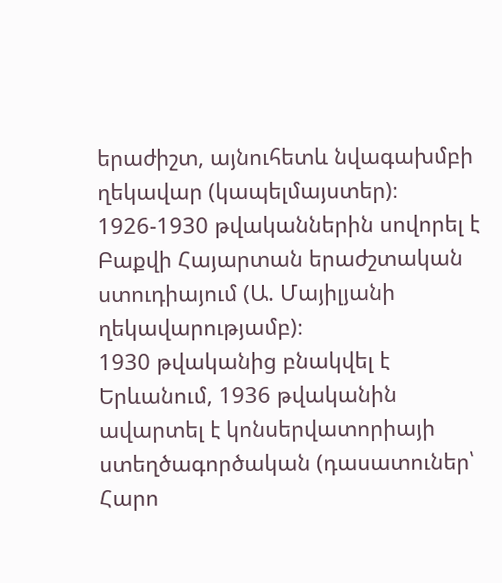երաժիշտ, այնուհետև նվագախմբի ղեկավար (կապելմայստեր)։
1926-1930 թվականներին սովորել է Բաքվի Հայարտան երաժշտական ստուդիայում (Ա. Մայիլյանի ղեկավարությամբ)։
1930 թվականից բնակվել է Երևանում, 1936 թվականին ավարտել է կոնսերվատորիայի ստեղծագործական (դասատուներ՝ Հարո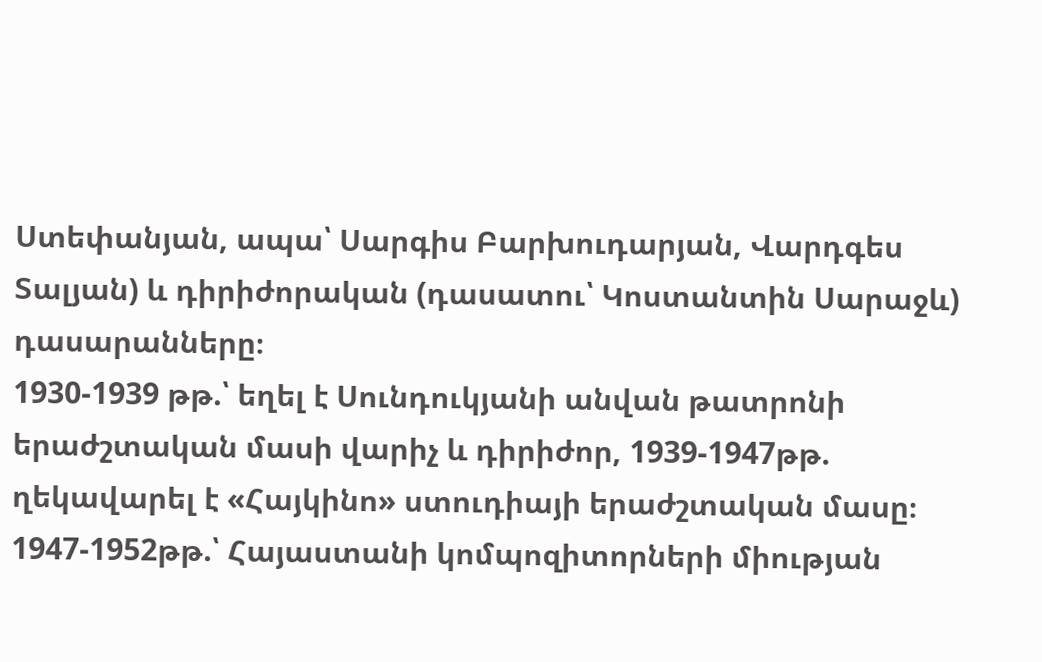Ստեփանյան, ապա՝ Սարգիս Բարխուդարյան, Վարդգես Տալյան) և դիրիժորական (դասատու՝ Կոստանտին Սարաջև) դասարանները։
1930-1939 թթ.՝ եղել է Սունդուկյանի անվան թատրոնի երաժշտական մասի վարիչ և դիրիժոր, 1939-1947թթ. ղեկավարել է «Հայկինո» ստուդիայի երաժշտական մասը։
1947-1952թթ.՝ Հայաստանի կոմպոզիտորների միության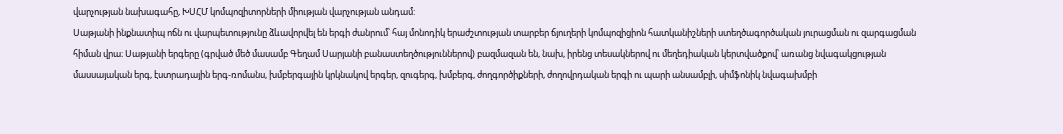վարչության նախագահը, ԽՍՀՄ կոմպոզիտորների միության վարչության անդամ:
Սաթյանի ինքնատիպ ոճն ու վարպետությունը ձևավորվել են երգի ժանրում՝ հայ մոնոդիկ երաժշտության տարբեր ճյուղերի կոմպոզիցիոն հատկանիշների ստեղծագործական յուրացման ու զարգացման հիման վրա։ Սաթյանի երգերը (գրված մեծ մասամբ Գեղամ Սարյանի բանաստեղծություններով) բազմազան են, նախ, իրենց տեսակներով ու մեղեդիական կերտվածքով՝ առանց նվագակցության մասսայական երգ, էստրադային երգ-ռոմանս, խմբերգային կրկնակով երգեր, զուգերգ, խմբերգ, ժողգործիքների, ժողովրդական երգի ու պարի անսամբլի, սիմֆոնիկ նվագախմբի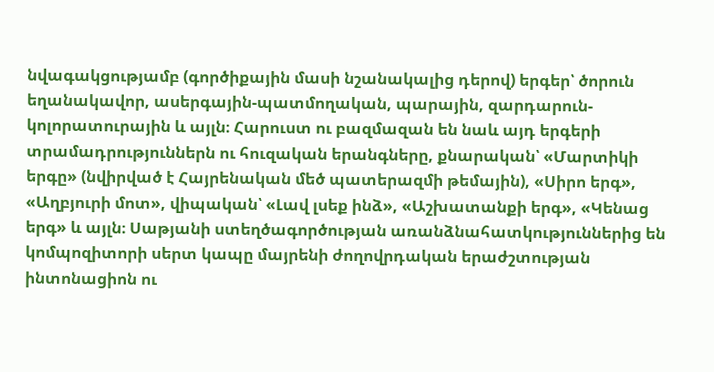նվագակցությամբ (գործիքային մասի նշանակալից դերով) երգեր՝ ծորուն եղանակավոր, ասերգային-պատմողական, պարային, զարդարուն-կոլորատուրային և այլն։ Հարուստ ու բազմազան են նաև այդ երգերի տրամադրություններն ու հուզական երանգները, քնարական՝ «Մարտիկի երգը» (նվիրված է Հայրենական մեծ պատերազմի թեմային), «Սիրո երգ», «Աղբյուրի մոտ», վիպական՝ «Լավ լսեք ինձ», «Աշխատանքի երգ», «Կենաց երգ» և այլն։ Սաթյանի ստեղծագործության առանձնահատկություններից են կոմպոզիտորի սերտ կապը մայրենի ժողովրդական երաժշտության ինտոնացիոն ու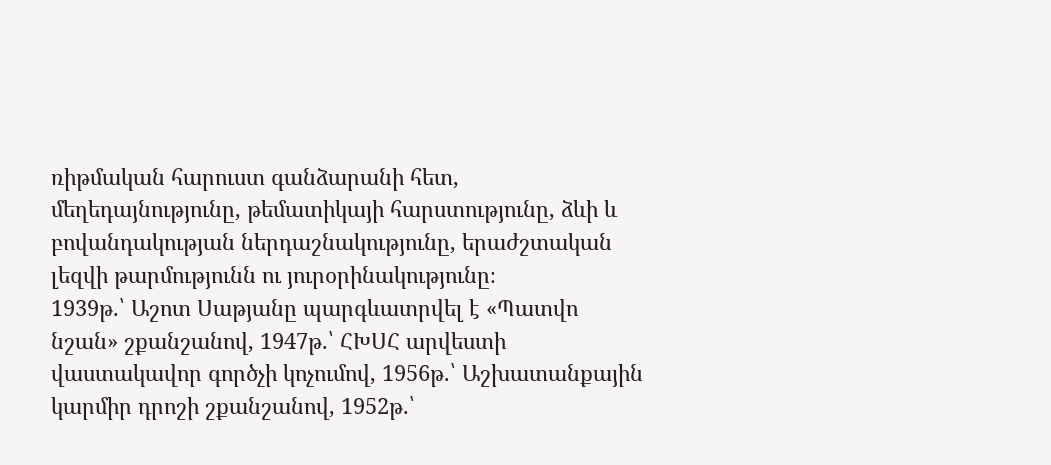ռիթմական հարուստ գանձարանի հետ, մեղեդայնությունը, թեմատիկայի հարստությունը, ձևի և բովանդակության ներդաշնակությունը, երաժշտական լեզվի թարմությունն ու յուրօրինակությունը։
1939թ.՝ Աշոտ Սաթյանը պարգևատրվել է «Պատվո նշան» շքանշանով, 1947թ.՝ ՀԽՍՀ արվեստի վաստակավոր գործչի կոչումով, 1956թ.՝ Աշխատանքային կարմիր դրոշի շքանշանով, 1952թ.՝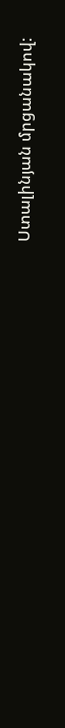Ստալինյան մրցանակով: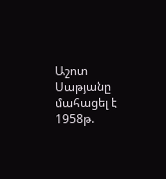Աշոտ Սաթյանը մահացել է 1958թ.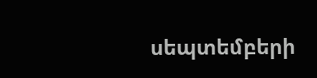սեպտեմբերի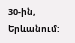30-ին, Երևանում: